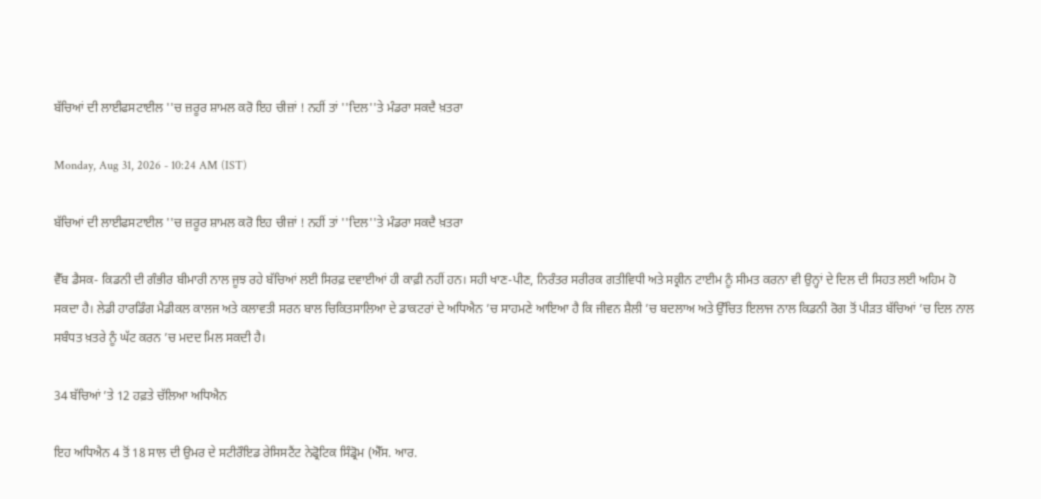ਬੱਚਿਆਂ ਦੀ ਲਾਈਫਸਟਾਈਲ ''ਚ ਜ਼ਰੂਰ ਸ਼ਾਮਲ ਕਰੋ ਇਹ ਚੀਜ਼ਾਂ ! ਨਹੀਂ ਤਾਂ ''ਦਿਲ''ਤੇ ਮੰਡਰਾ ਸਕਦੈ ਖ਼ਤਰਾ

Monday, Aug 31, 2026 - 10:24 AM (IST)

ਬੱਚਿਆਂ ਦੀ ਲਾਈਫਸਟਾਈਲ ''ਚ ਜ਼ਰੂਰ ਸ਼ਾਮਲ ਕਰੋ ਇਹ ਚੀਜ਼ਾਂ ! ਨਹੀਂ ਤਾਂ ''ਦਿਲ''ਤੇ ਮੰਡਰਾ ਸਕਦੈ ਖ਼ਤਰਾ

ਵੈੱਬ ਡੈਸਕ- ਕਿਡਨੀ ਦੀ ਗੰਭੀਰ ਬੀਮਾਰੀ ਨਾਲ ਜੂਝ ਰਹੇ ਬੱਚਿਆਂ ਲਈ ਸਿਰਫ਼ ਦਵਾਈਆਂ ਹੀ ਕਾਫ਼ੀ ਨਹੀਂ ਹਨ। ਸਹੀ ਖਾਣ-ਪੀਣ, ਨਿਰੰਤਰ ਸਰੀਰਕ ਗਤੀਵਿਧੀ ਅਤੇ ਸਕ੍ਰੀਨ ਟਾਈਮ ਨੂੰ ਸੀਮਤ ਕਰਨਾ ਵੀ ਉਨ੍ਹਾਂ ਦੇ ਦਿਲ ਦੀ ਸਿਹਤ ਲਈ ਅਹਿਮ ਹੋ ਸਕਦਾ ਹੈ। ਲੇਡੀ ਹਾਰਡਿੰਗ ਮੈਡੀਕਲ ਕਾਲਜ ਅਤੇ ਕਲਾਵਤੀ ਸਰਨ ਬਾਲ ਚਿਕਿਤਸਾਲਿਆ ਦੇ ਡਾਕਟਰਾਂ ਦੇ ਅਧਿਐਨ ’ਚ ਸਾਹਮਣੇ ਆਇਆ ਹੈ ਕਿ ਜੀਵਨ ਸ਼ੈਲੀ ’ਚ ਬਦਲਾਅ ਅਤੇ ਉੱਚਿਤ ਇਲਾਜ ਨਾਲ ਕਿਡਨੀ ਰੋਗ ਤੋਂ ਪੀੜਤ ਬੱਚਿਆਂ ’ਚ ਦਿਲ ਨਾਲ ਸਬੰਧਤ ਖ਼ਤਰੇ ਨੂੰ ਘੱਟ ਕਰਨ ’ਚ ਮਦਦ ਮਿਲ ਸਕਦੀ ਹੈ।

34 ਬੱਚਿਆਂ ’ਤੇ 12 ਹਫ਼ਤੇ ਚੱਲਿਆ ਅਧਿਐਨ

ਇਹ ਅਧਿਐਨ 4 ਤੋਂ 18 ਸਾਲ ਦੀ ਉਮਰ ਦੇ ਸਟੀਰੌਇਡ ਰੇਸਿਸਟੈਂਟ ਨੇਫ੍ਰੋਟਿਕ ਸਿੰਡ੍ਰੋਮ (ਐੱਸ. ਆਰ.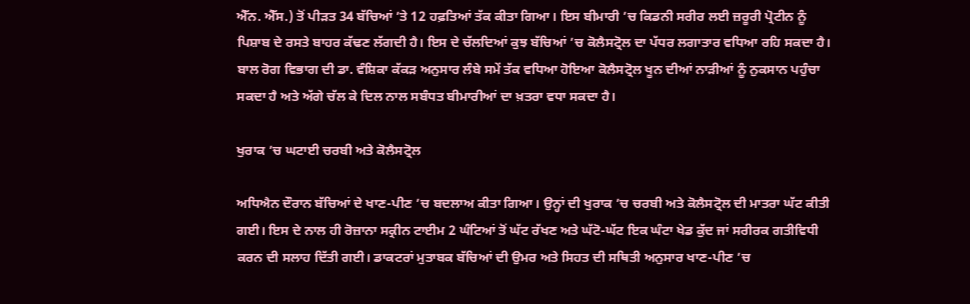ਐੱਨ. ਐੱਸ.) ਤੋਂ ਪੀੜਤ 34 ਬੱਚਿਆਂ ’ਤੇ 12 ਹਫ਼ਤਿਆਂ ਤੱਕ ਕੀਤਾ ਗਿਆ। ਇਸ ਬੀਮਾਰੀ ’ਚ ਕਿਡਨੀ ਸਰੀਰ ਲਈ ਜ਼ਰੂਰੀ ਪ੍ਰੋਟੀਨ ਨੂੰ ਪਿਸ਼ਾਬ ਦੇ ਰਸਤੇ ਬਾਹਰ ਕੱਢਣ ਲੱਗਦੀ ਹੈ। ਇਸ ਦੇ ਚੱਲਦਿਆਂ ਕੁਝ ਬੱਚਿਆਂ ’ਚ ਕੋਲੈਸਟ੍ਰੋਲ ਦਾ ਪੱਧਰ ਲਗਾਤਾਰ ਵਧਿਆ ਰਹਿ ਸਕਦਾ ਹੈ। ਬਾਲ ਰੋਗ ਵਿਭਾਗ ਦੀ ਡਾ. ਵੰਸ਼ਿਕਾ ਕੱਕੜ ਅਨੁਸਾਰ ਲੰਬੇ ਸਮੇਂ ਤੱਕ ਵਧਿਆ ਹੋਇਆ ਕੋਲੈਸਟ੍ਰੋਲ ਖੂਨ ਦੀਆਂ ਨਾੜੀਆਂ ਨੂੰ ਨੁਕਸਾਨ ਪਹੁੰਚਾ ਸਕਦਾ ਹੈ ਅਤੇ ਅੱਗੇ ਚੱਲ ਕੇ ਦਿਲ ਨਾਲ ਸਬੰਧਤ ਬੀਮਾਰੀਆਂ ਦਾ ਖ਼ਤਰਾ ਵਧਾ ਸਕਦਾ ਹੈ।

ਖੁਰਾਕ ’ਚ ਘਟਾਈ ਚਰਬੀ ਅਤੇ ਕੋਲੈਸਟ੍ਰੋਲ

ਅਧਿਐਨ ਦੌਰਾਨ ਬੱਚਿਆਂ ਦੇ ਖਾਣ-ਪੀਣ ’ਚ ਬਦਲਾਅ ਕੀਤਾ ਗਿਆ। ਉਨ੍ਹਾਂ ਦੀ ਖੁਰਾਕ ’ਚ ਚਰਬੀ ਅਤੇ ਕੋਲੈਸਟ੍ਰੋਲ ਦੀ ਮਾਤਰਾ ਘੱਟ ਕੀਤੀ ਗਈ। ਇਸ ਦੇ ਨਾਲ ਹੀ ਰੋਜ਼ਾਨਾ ਸਕ੍ਰੀਨ ਟਾਈਮ 2 ਘੰਟਿਆਂ ਤੋਂ ਘੱਟ ਰੱਖਣ ਅਤੇ ਘੱਟੋ-ਘੱਟ ਇਕ ਘੰਟਾ ਖੇਡ ਕੁੱਦ ਜਾਂ ਸਰੀਰਕ ਗਤੀਵਿਧੀ ਕਰਨ ਦੀ ਸਲਾਹ ਦਿੱਤੀ ਗਈ। ਡਾਕਟਰਾਂ ਮੁਤਾਬਕ ਬੱਚਿਆਂ ਦੀ ਉਮਰ ਅਤੇ ਸਿਹਤ ਦੀ ਸਥਿਤੀ ਅਨੁਸਾਰ ਖਾਣ-ਪੀਣ ’ਚ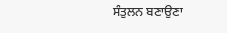ਸੰਤੁਲਨ ਬਣਾਉਣਾ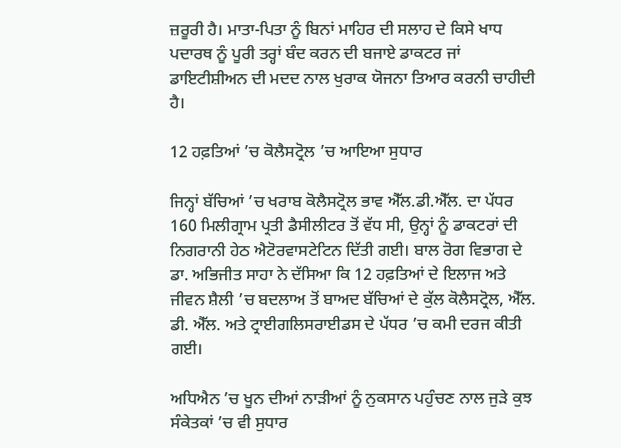ਜ਼ਰੂਰੀ ਹੈ। ਮਾਤਾ-ਪਿਤਾ ਨੂੰ ਬਿਨਾਂ ਮਾਹਿਰ ਦੀ ਸਲਾਹ ਦੇ ਕਿਸੇ ਖਾਧ ਪਦਾਰਥ ਨੂੰ ਪੂਰੀ ਤਰ੍ਹਾਂ ਬੰਦ ਕਰਨ ਦੀ ਬਜਾਏ ਡਾਕਟਰ ਜਾਂ ਡਾਇਟੀਸ਼ੀਅਨ ਦੀ ਮਦਦ ਨਾਲ ਖੁਰਾਕ ਯੋਜਨਾ ਤਿਆਰ ਕਰਨੀ ਚਾਹੀਦੀ ਹੈ।

12 ਹਫ਼ਤਿਆਂ ’ਚ ਕੋਲੈਸਟ੍ਰੋਲ ’ਚ ਆਇਆ ਸੁਧਾਰ

ਜਿਨ੍ਹਾਂ ਬੱਚਿਆਂ ’ਚ ਖਰਾਬ ਕੋਲੈਸਟ੍ਰੋਲ ਭਾਵ ਐੱਲ.ਡੀ.ਐੱਲ. ਦਾ ਪੱਧਰ 160 ਮਿਲੀਗ੍ਰਾਮ ਪ੍ਰਤੀ ਡੈਸੀਲੀਟਰ ਤੋਂ ਵੱਧ ਸੀ, ਉਨ੍ਹਾਂ ਨੂੰ ਡਾਕਟਰਾਂ ਦੀ ਨਿਗਰਾਨੀ ਹੇਠ ਐਟੋਰਵਾਸਟੇਟਿਨ ਦਿੱਤੀ ਗਈ। ਬਾਲ ਰੋਗ ਵਿਭਾਗ ਦੇ ਡਾ. ਅਭਿਜੀਤ ਸਾਹਾ ਨੇ ਦੱਸਿਆ ਕਿ 12 ਹਫ਼ਤਿਆਂ ਦੇ ਇਲਾਜ ਅਤੇ ਜੀਵਨ ਸ਼ੈਲੀ ’ਚ ਬਦਲਾਅ ਤੋਂ ਬਾਅਦ ਬੱਚਿਆਂ ਦੇ ਕੁੱਲ ਕੋਲੈਸਟ੍ਰੋਲ, ਐੱਲ. ਡੀ. ਐੱਲ. ਅਤੇ ਟ੍ਰਾਈਗਲਿਸਰਾਈਡਸ ਦੇ ਪੱਧਰ ’ਚ ਕਮੀ ਦਰਜ ਕੀਤੀ ਗਈ।

ਅਧਿਐਨ ’ਚ ਖੂਨ ਦੀਆਂ ਨਾੜੀਆਂ ਨੂੰ ਨੁਕਸਾਨ ਪਹੁੰਚਣ ਨਾਲ ਜੁੜੇ ਕੁਝ ਸੰਕੇਤਕਾਂ ’ਚ ਵੀ ਸੁਧਾਰ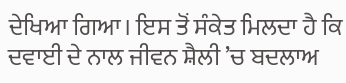ਦੇਖਿਆ ਗਿਆ। ਇਸ ਤੋਂ ਸੰਕੇਤ ਮਿਲਦਾ ਹੈ ਕਿ ਦਵਾਈ ਦੇ ਨਾਲ ਜੀਵਨ ਸ਼ੈਲੀ ’ਚ ਬਦਲਾਅ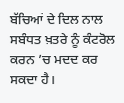ਬੱਚਿਆਂ ਦੇ ਦਿਲ ਨਾਲ ਸਬੰਧਤ ਖ਼ਤਰੇ ਨੂੰ ਕੰਟਰੋਲ ਕਰਨ ’ਚ ਮਦਦ ਕਰ ਸਕਦਾ ਹੈ।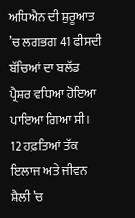ਅਧਿਐਨ ਦੀ ਸ਼ੁਰੂਆਤ ’ਚ ਲਗਭਗ 41 ਫੀਸਦੀ ਬੱਚਿਆਂ ਦਾ ਬਲੱਡ ਪ੍ਰੈਸ਼ਰ ਵਧਿਆ ਹੋਇਆ ਪਾਇਆ ਗਿਆ ਸੀ। 12 ਹਫ਼ਤਿਆਂ ਤੱਕ ਇਲਾਜ ਅਤੇ ਜੀਵਨ ਸ਼ੈਲੀ ’ਚ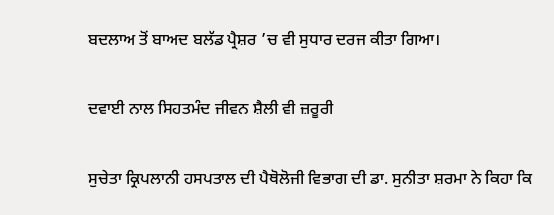ਬਦਲਾਅ ਤੋਂ ਬਾਅਦ ਬਲੱਡ ਪ੍ਰੈਸ਼ਰ ’ਚ ਵੀ ਸੁਧਾਰ ਦਰਜ ਕੀਤਾ ਗਿਆ।

ਦਵਾਈ ਨਾਲ ਸਿਹਤਮੰਦ ਜੀਵਨ ਸ਼ੈਲੀ ਵੀ ਜ਼ਰੂਰੀ

ਸੁਚੇਤਾ ਕ੍ਰਿਪਲਾਨੀ ਹਸਪਤਾਲ ਦੀ ਪੈਥੋਲੋਜੀ ਵਿਭਾਗ ਦੀ ਡਾ. ਸੁਨੀਤਾ ਸ਼ਰਮਾ ਨੇ ਕਿਹਾ ਕਿ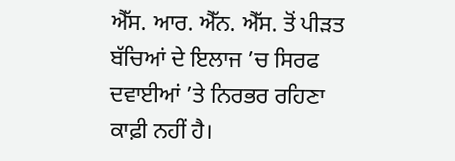ਐੱਸ. ਆਰ. ਐੱਨ. ਐੱਸ. ਤੋਂ ਪੀੜਤ ਬੱਚਿਆਂ ਦੇ ਇਲਾਜ ’ਚ ਸਿਰਫ ਦਵਾਈਆਂ ’ਤੇ ਨਿਰਭਰ ਰਹਿਣਾ ਕਾਫ਼ੀ ਨਹੀਂ ਹੈ।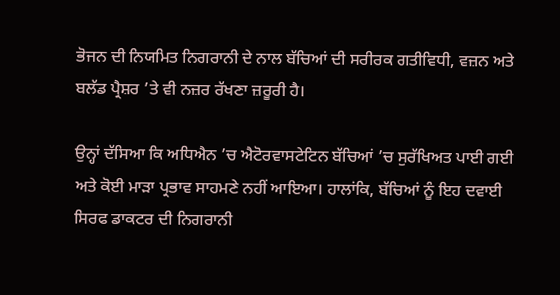ਭੋਜਨ ਦੀ ਨਿਯਮਿਤ ਨਿਗਰਾਨੀ ਦੇ ਨਾਲ ਬੱਚਿਆਂ ਦੀ ਸਰੀਰਕ ਗਤੀਵਿਧੀ, ਵਜ਼ਨ ਅਤੇ ਬਲੱਡ ਪ੍ਰੈਸ਼ਰ ’ਤੇ ਵੀ ਨਜ਼ਰ ਰੱਖਣਾ ਜ਼ਰੂਰੀ ਹੈ।

ਉਨ੍ਹਾਂ ਦੱਸਿਆ ਕਿ ਅਧਿਐਨ ’ਚ ਐਟੋਰਵਾਸਟੇਟਿਨ ਬੱਚਿਆਂ ’ਚ ਸੁਰੱਖਿਅਤ ਪਾਈ ਗਈ ਅਤੇ ਕੋਈ ਮਾੜਾ ਪ੍ਰਭਾਵ ਸਾਹਮਣੇ ਨਹੀਂ ਆਇਆ। ਹਾਲਾਂਕਿ, ਬੱਚਿਆਂ ਨੂੰ ਇਹ ਦਵਾਈ ਸਿਰਫ ਡਾਕਟਰ ਦੀ ਨਿਗਰਾਨੀ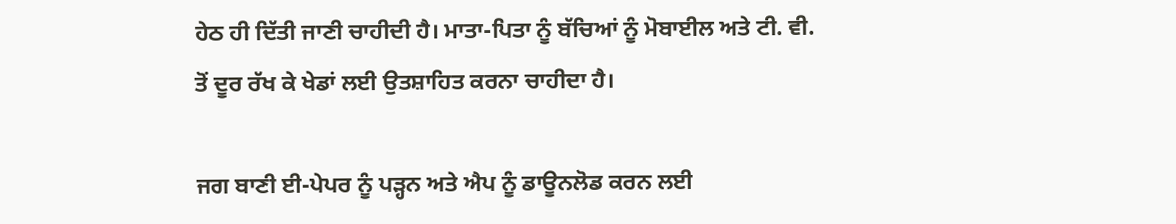ਹੇਠ ਹੀ ਦਿੱਤੀ ਜਾਣੀ ਚਾਹੀਦੀ ਹੈ। ਮਾਤਾ-ਪਿਤਾ ਨੂੰ ਬੱਚਿਆਂ ਨੂੰ ਮੋਬਾਈਲ ਅਤੇ ਟੀ. ਵੀ. ਤੋਂ ਦੂਰ ਰੱਖ ਕੇ ਖੇਡਾਂ ਲਈ ਉਤਸ਼ਾਹਿਤ ਕਰਨਾ ਚਾਹੀਦਾ ਹੈ।

ਜਗ ਬਾਣੀ ਈ-ਪੇਪਰ ਨੂੰ ਪੜ੍ਹਨ ਅਤੇ ਐਪ ਨੂੰ ਡਾਊਨਲੋਡ ਕਰਨ ਲਈ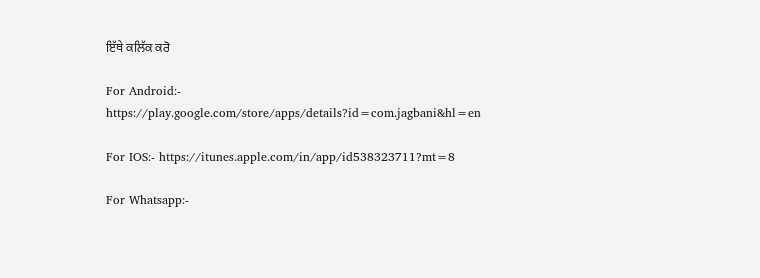ਇੱਥੇ ਕਲਿੱਕ ਕਰੋ

For Android:- https://play.google.com/store/apps/details?id=com.jagbani&hl=en

For IOS:- https://itunes.apple.com/in/app/id538323711?mt=8

For Whatsapp:-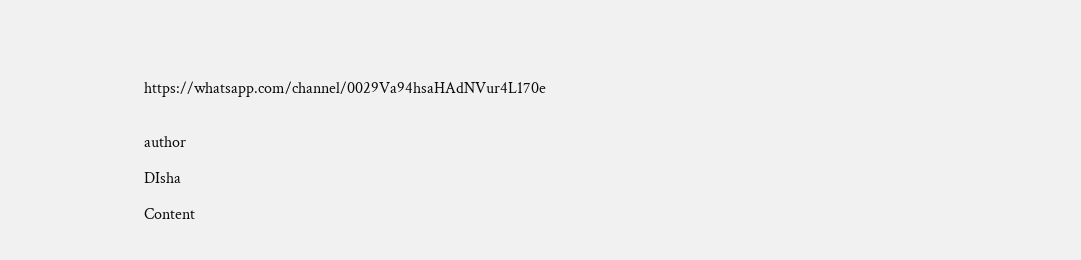https://whatsapp.com/channel/0029Va94hsaHAdNVur4L170e


author

DIsha

Content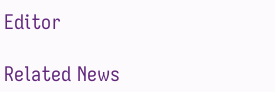Editor

Related News